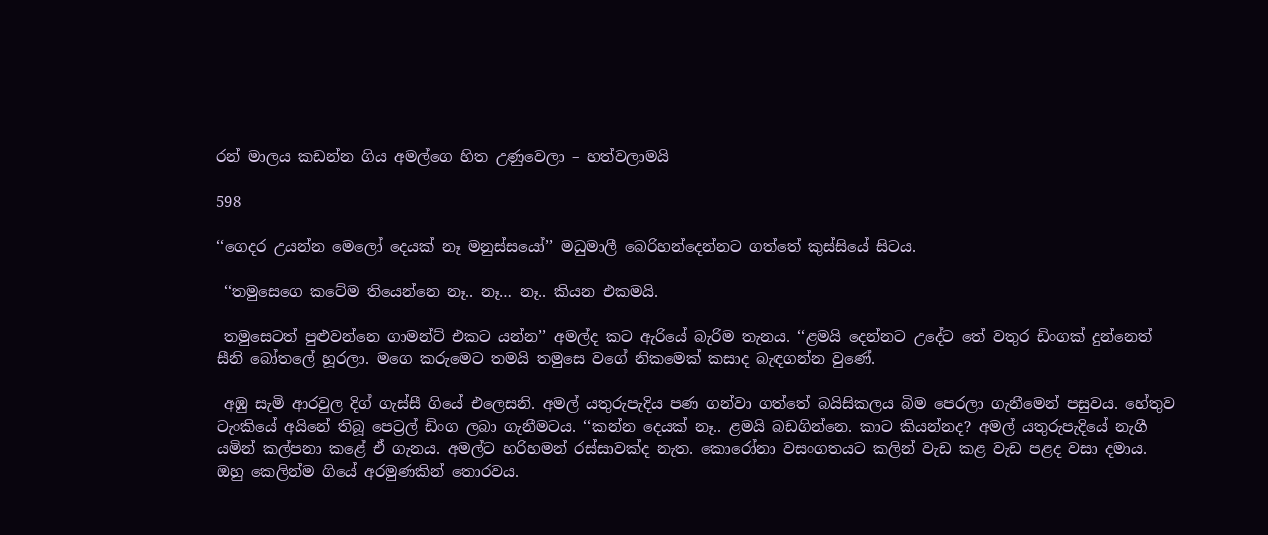රන් මාලය කඩන්න ගිය අමල්ගෙ හිත උණුවෙලා – හත්වලාමයි

598

‘‘ගෙදර උයන්න මෙලෝ දෙයක් නෑ මනුස්සයෝ’’ මධුමාලී බෙරිහන්දෙන්නට ගත්තේ කුස්සියේ සිටය.

 ‘‘තමුසෙගෙ කටේම තියෙන්නෙ නෑ.. නෑ… නෑ.. කියන එකමයි.

 තමුසෙටත් පුළුවන්නෙ ගාමන්ට් එකට යන්න’’ අමල්ද කට ඇරියේ බැරිම තැනය. ‘‘ළමයි දෙන්නට උදේට තේ වතුර ඩිංගක් දුන්නෙත් සීනි බෝතලේ හූරලා. මගෙ කරුමෙට තමයි තමුසෙ වගේ නිකමෙක් කසාද බැඳගන්න වුණේ.

 අඹු සැමි ආරවුල දිග් ගැස්සී ගියේ එලෙසනි. අමල් යතුරුපැදිය පණ ගන්වා ගත්තේ බයිසිකලය බිම පෙරලා ගැනීමෙන් පසුවය. හේතුව ටැංකියේ අයිනේ තිබූ පෙට්‍රල් ඩිංග ලබා ගැනීමටය. ‘‘කන්න දෙයක් නෑ.. ළමයි බඩගින්නෙ. කාට කියන්නද? අමල් යතුරුපැදියේ නැගී යමින් කල්පනා කළේ ඒ ගැනය. අමල්ට හරිහමන් රස්සාවක්ද නැත. කොරෝනා වසංගතයට කලින් වැඩ කළ වැඩ පළද වසා දමාය. ඔහු කෙලින්ම ගියේ අරමුණකින් තොරවය.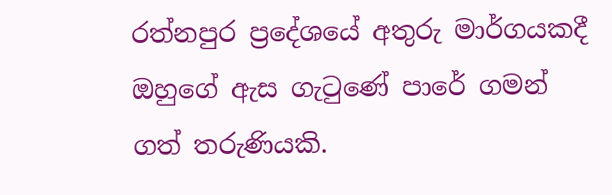රත්නපුර ප්‍රදේශයේ අතුරු මාර්ගයකදී ඔහුගේ ඇස ගැටුණේ පාරේ ගමන් ගත් තරුණියකි.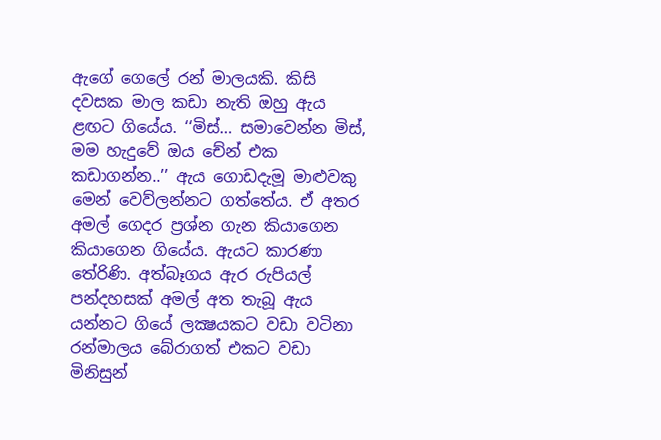ඇගේ ගෙලේ රන් මාලයකි. කිසි දවසක මාල කඩා නැති ඔහු ඇය ළඟට ගියේය. ‘‘මිස්… සමාවෙන්න මිස්, මම හැදුවේ ඔය චේන් එක කඩාගන්න..’’ ඇය ගොඩදැමූ මාළුවකු මෙන් වෙව්ලන්නට ගත්තේය. ඒ අතර අමල් ගෙදර ප්‍රශ්න ගැන කියාගෙන කියාගෙන ගියේය. ඇයට කාරණා තේරිණි. අත්බෑගය ඇර රුපියල් පන්දහසක් අමල් අත තැබූ ඇය යන්නට ගියේ ලක්‍ෂයකට වඩා වටිනා රන්මාලය බේරාගත් එකට වඩා මිනිසුන්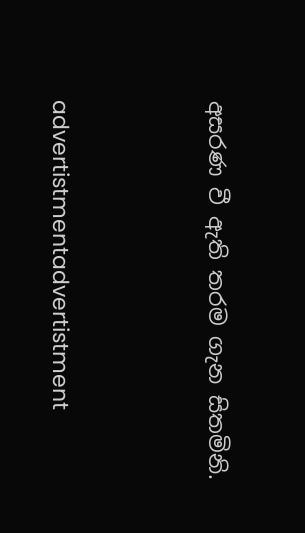අසරණ වී ඇති තරම ගැන සිතමිනි.



advertistmentadvertistment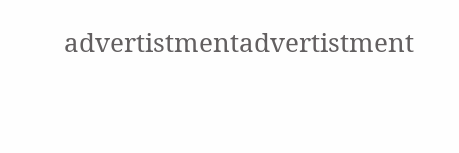advertistmentadvertistment